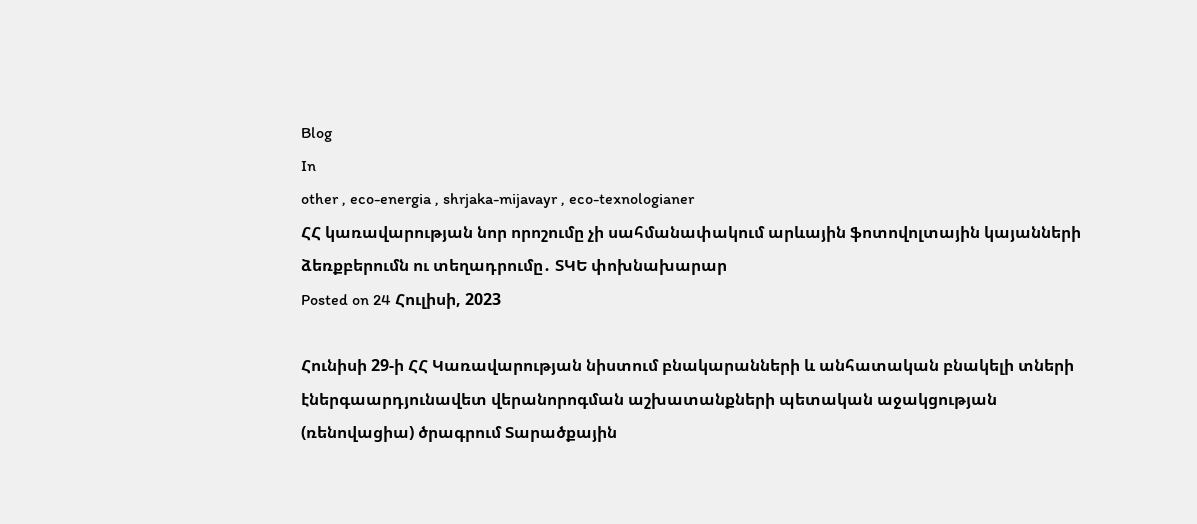Blog
In
other , eco-energia , shrjaka-mijavayr , eco-texnologianer
ՀՀ կառավարության նոր որոշումը չի սահմանափակում արևային ֆոտովոլտային կայանների ձեռքբերումն ու տեղադրումը․ ՏԿԵ փոխնախարար
Posted on 24 Հուլիսի, 2023

Հունիսի 29-ի ՀՀ Կառավարության նիստում բնակարանների և անհատական բնակելի տների էներգաարդյունավետ վերանորոգման աշխատանքների պետական աջակցության (ռենովացիա) ծրագրում Տարածքային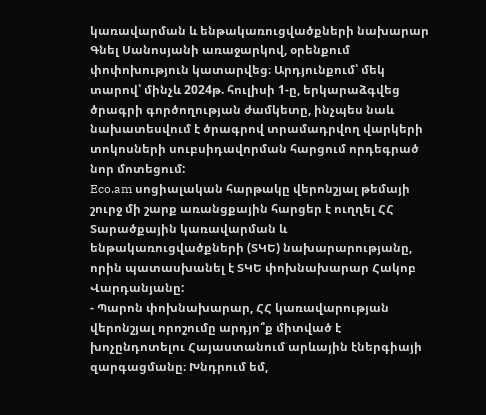կառավարման և ենթակառուցվածքների նախարար Գնել Սանոսյանի առաջարկով, օրենքում փոփոխություն կատարվեց։ Արդյունքում՝ մեկ տարով՝ մինչև 2024թ. հուլիսի 1-ը, երկարաձգվեց ծրագրի գործողության ժամկետը, ինչպես նաև նախատեսվում է ծրագրով տրամադրվող վարկերի տոկոսների սուբսիդավորման հարցում որդեգրած նոր մոտեցում:
Eco.am սոցիալական հարթակը վերոնշյալ թեմայի շուրջ մի շարք առանցքային հարցեր է ուղղել ՀՀ Տարածքային կառավարման և ենթակառուցվածքների (ՏԿԵ) նախարարությանը, որին պատասխանել է ՏԿԵ փոխնախարար Հակոբ Վարդանյանը:
- Պարոն փոխնախարար, ՀՀ կառավարության վերոնշյալ որոշումը արդյո՞ք միտված է խոչընդոտելու Հայաստանում արևային էներգիայի զարգացմանը։ Խնդրում եմ,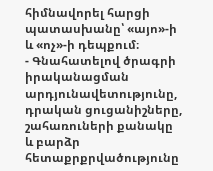հիմնավորել հարցի պատասխանը՝ «այո»-ի և «ոչ»-ի դեպքում։
- Գնահատելով ծրագրի իրականացման արդյունավետությունը, դրական ցուցանիշները, շահառուների քանակը և բարձր հետաքրքրվածությունը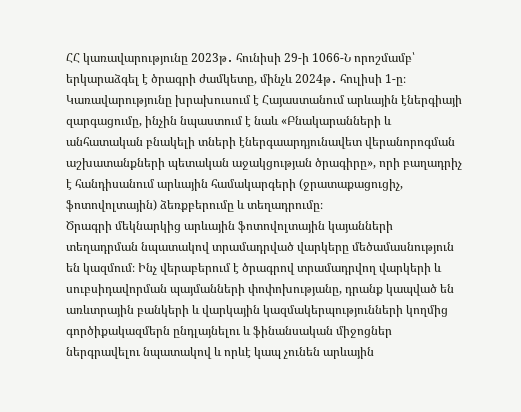ՀՀ կառավարությունը 2023թ․ հունիսի 29-ի 1066-Ն որոշմամբ՝ երկարաձգել է ծրագրի ժամկետը, մինչև 2024թ․ հուլիսի 1-ը։
Կառավարությունը խրախուսում է Հայաստանում արևային էներգիայի զարգացումը, ինչին նպաստում է նաև «Բնակարանների և անհատական բնակելի տների էներգաարդյունավետ վերանորոգման աշխատանքների պետական աջակցության ծրագիրը», որի բաղադրիչ է հանդիսանում արևային համակարգերի (ջրատաքացուցիչ, ֆոտովոլտային) ձեռքբերումը և տեղադրումը։
Ծրագրի մեկնարկից արևային ֆոտովոլտային կայանների տեղադրման նպատակով տրամադրված վարկերը մեծամասնություն են կազմում։ Ինչ վերաբերում է ծրագրով տրամադրվող վարկերի և սուբսիդավորման պայմանների փոփոխությանը, դրանք կապված են առևտրային բանկերի և վարկային կազմակերպությունների կողմից գործիքակազմերն ընդլայնելու և ֆինանսական միջոցներ ներգրավելու նպատակով և որևէ կապ չունեն արևային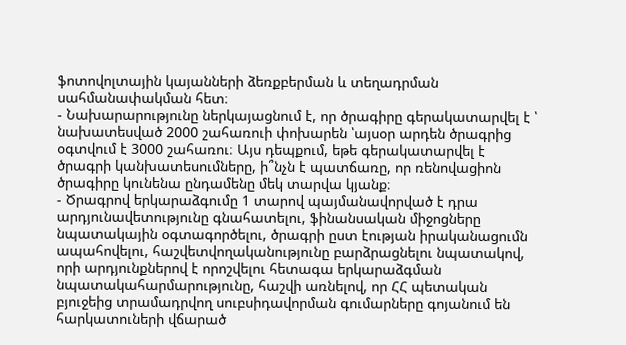ֆոտովոլտային կայանների ձեռքբերման և տեղադրման սահմանափակման հետ։
- Նախարարությունը ներկայացնում է, որ ծրագիրը գերակատարվել է ՝ նախատեսված 2000 շահառուի փոխարեն ՝այսօր արդեն ծրագրից օգտվում է 3000 շահառու։ Այս դեպքում, եթե գերակատարվել է ծրագրի կանխատեսումները, ի՞նչն է պատճառը, որ ռենովացիոն ծրագիրը կունենա ընդամենը մեկ տարվա կյանք։
- Ծրագրով երկարաձգումը 1 տարով պայմանավորված է դրա արդյունավետությունը գնահատելու, ֆինանսական միջոցները նպատակային օգտագործելու, ծրագրի ըստ էության իրականացումն ապահովելու, հաշվետվողականությունը բարձրացնելու նպատակով, որի արդյունքներով է որոշվելու հետագա երկարաձգման նպատակահարմարությունը, հաշվի առնելով, որ ՀՀ պետական բյուջեից տրամադրվող սուբսիդավորման գումարները գոյանում են հարկատուների վճարած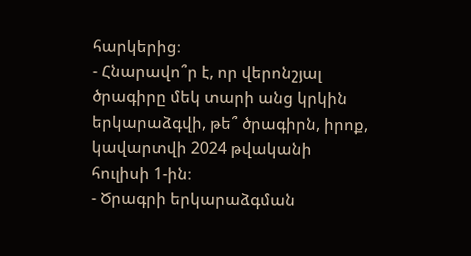հարկերից։
- Հնարավո՞ր է, որ վերոնշյալ ծրագիրը մեկ տարի անց կրկին երկարաձգվի, թե՞ ծրագիրն, իրոք, կավարտվի 2024 թվականի հուլիսի 1-ին։
- Ծրագրի երկարաձգման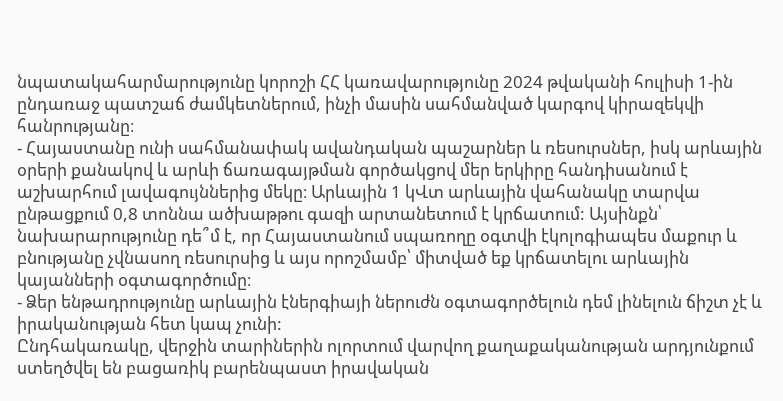նպատակահարմարությունը կորոշի ՀՀ կառավարությունը 2024 թվականի հուլիսի 1-ին ընդառաջ պատշաճ ժամկետներում, ինչի մասին սահմանված կարգով կիրազեկվի հանրությանը։
- Հայաստանը ունի սահմանափակ ավանդական պաշարներ և ռեսուրսներ, իսկ արևային օրերի քանակով և արևի ճառագայթման գործակցով մեր երկիրը հանդիսանում է աշխարհում լավագույններից մեկը։ Արևային 1 կՎտ արևային վահանակը տարվա ընթացքում 0,8 տոննա ածխաթթու գազի արտանետում է կրճատում: Այսինքն՝ նախարարությունը դե՞մ է, որ Հայաստանում սպառողը օգտվի էկոլոգիապես մաքուր և բնությանը չվնասող ռեսուրսից և այս որոշմամբ՝ միտված եք կրճատելու արևային կայանների օգտագործումը։
- Ձեր ենթադրությունը արևային էներգիայի ներուժն օգտագործելուն դեմ լինելուն ճիշտ չէ և իրականության հետ կապ չունի:
Ընդհակառակը, վերջին տարիներին ոլորտում վարվող քաղաքականության արդյունքում ստեղծվել են բացառիկ բարենպաստ իրավական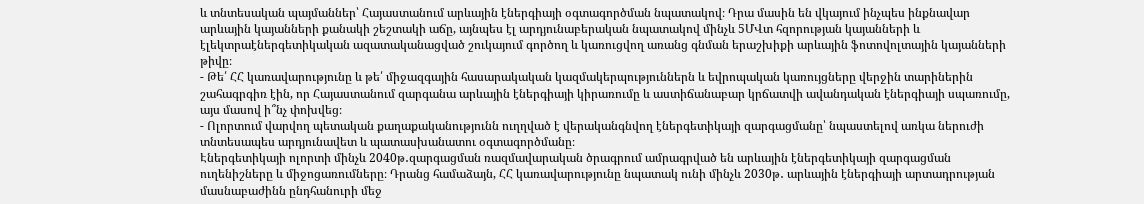և տնտեսական պայմաններ՝ Հայաստանում արևային էներգիայի օգտագործման նպատակով։ Դրա մասին են վկայում ինչպես ինքնավար արևային կայանների քանակի շեշտակի աճը, այնպես էլ արդյունաբերական նպատակով մինչև 5ՄՎտ հզորության կայանների և էլեկտրաէներգետիկական ազատականացված շուկայում գործող և կառուցվող առանց գնման երաշխիքի արևային ֆոտովոլտային կայանների թիվը։
- Թե՛ ՀՀ կառավարությունը և թե՛ միջազգային հասարակական կազմակերպություններն և եվրոպական կառույցները վերջին տարիներին շահագրգիռ էին, որ Հայաստանում զարգանա արևային էներգիայի կիրառումը և աստիճանաբար կրճատվի ավանդական էներգիայի սպառումը, այս մասով ի՞նչ փոխվեց։
- Ոլորտում վարվող պետական քաղաքականությունն ուղղված է վերականգնվող էներգետիկայի զարգացմանը՝ նպաստելով առկա ներուժի տնտեսապես արդյունավետ և պատասխանատու օգտագործմանը։
Էներգետիկայի ոլորտի մինչև 2040թ․զարգացման ռազմավարական ծրագրում ամրագրված են արևային էներգետիկայի զարգացման ուղենիշները և միջոցառումները։ Դրանց համաձայն, ՀՀ կառավարությունը նպատակ ունի մինչև 2030թ․ արևային էներգիայի արտադրության մասնաբաժինն ընդհանուրի մեջ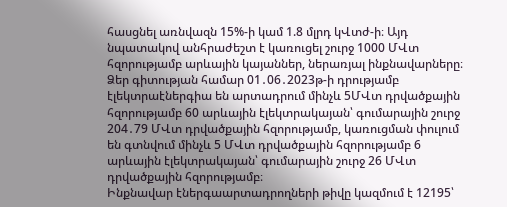հասցնել առնվազն 15%-ի կամ 1.8 մլրդ կՎտժ-ի։ Այդ նպատակով անհրաժեշտ է կառուցել շուրջ 1000 ՄՎտ հզորությամբ արևային կայաններ, ներառյալ ինքնավարները։
Ձեր գիտության համար 01․06․2023թ-ի դրությամբ էլեկտրաէներգիա են արտադրում մինչև 5ՄՎտ դրվածքային հզորությամբ 60 արևային էլեկտրակայան՝ գումարային շուրջ 204․79 ՄՎտ դրվածքային հզորությամբ, կառուցման փուլում են գտնվում մինչև 5 ՄՎտ դրվածքային հզորությամբ 6 արևային էլեկտրակայան՝ գումարային շուրջ 26 ՄՎտ դրվածքային հզորությամբ։
Ինքնավար էներգաարտադրողների թիվը կազմում է 12195՝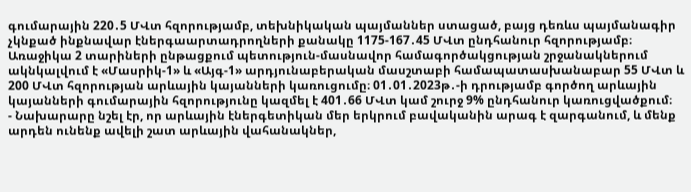գումարային 220․5 ՄՎտ հզորությամբ, տեխնիկական պայմաններ ստացած, բայց դեռևս պայմանագիր չկնքած ինքնավար էներգաարտադրողների քանակը 1175-167․45 ՄՎտ ընդհանուր հզորությամբ։
Առաջիկա 2 տարիների ընթացքում պետություն-մասնավոր համագործակցության շրջանակներում ակնկալվում է «Մասրիկ-1» և «Այգ-1» արդյունաբերական մասշտաբի համապատասխանաբար 55 ՄՎտ և 200 ՄՎտ հզորության արևային կայանների կառուցումը։ 01․01․2023թ․-ի դրությամբ գործող արևային կայանների գումարային հզորությունը կազմել է 401․66 ՄՎտ կամ շուրջ 9% ընդհանուր կառուցվածքում։
- Նախարարը նշել էր, որ արևային էներգետիկան մեր երկրում բավականին արագ է զարգանում, և մենք արդեն ունենք ավելի շատ արևային վահանակներ,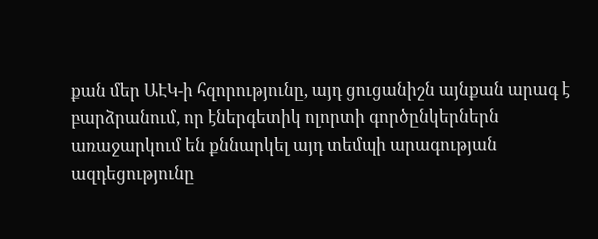քան մեր ԱԷԿ-ի հզորությունը, այդ ցուցանիշն այնքան արագ է բարձրանում, որ էներգետիկ ոլորտի գործընկերներն առաջարկում են քննարկել այդ տեմպի արագության ազդեցությունը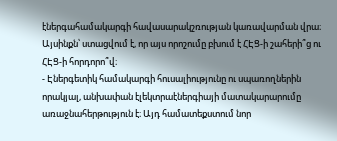էներգահամակարգի հավասարակշռության կառավարման վրա։ Այսինքն՝ ստացվում է, որ այս որոշումը բխում է ՀԷՑ-ի շահերի՞ց ու ՀԷՑ-ի հորդորո՞վ։
- Էներգետիկ համակարգի հուսալիությունը ու սպառողներին որակյալ, անխափան էլեկտրաէներգիայի մատակարարումը առաջնահերթություն է։ Այդ համատեքստում նոր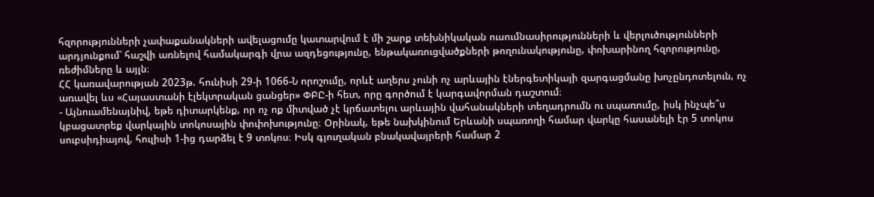հզորությունների չափաքանակների ավելացումը կատարվում է մի շարք տեխնիկական ուսումնասիրությունների և վերլուծությունների արդյունքում՝ հաշվի առնելով համակարգի վրա ազդեցությունը, ենթակառուցվածքների թողունակությունը, փոխարինող հզորությունը, ռեժիմները և այլն։
ՀՀ կառավարության 2023թ. հունիսի 29-ի 1066-Ն որոշումը, որևէ աղերս չունի ոչ արևային էներգետիկայի զարգացմանը խոչընդոտելուն, ոչ առավել ևս «Հայաստանի էլեկտրական ցանցեր» ՓԲԸ-ի հետ, որը գործում է կարգավորման դաշտում։
- Այնուամենայնիվ, եթե դիտարկենք, որ ոչ ոք միտված չէ կրճատելու արևային վահանակների տեղադրումն ու սպառումը, իսկ ինչպե՞ս կբացատրեք վարկային տոկոսային փոփոխությունը։ Օրինակ, եթե նախկինում Երևանի սպառողի համար վարկը հասանելի էր 5 տոկոս սուբսիդիայով, հուլիսի 1-ից դարձել է 9 տոկոս։ Իսկ գյուղական բնակավայրերի համար 2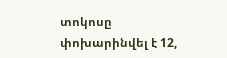տոկոսը փոխարինվել է 12,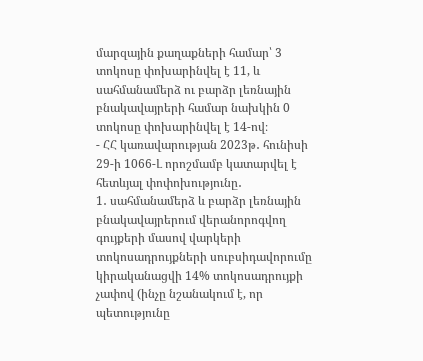մարզային քաղաքների համար՝ 3 տոկոսը փոխարինվել է 11, և սահմանամերձ ու բարձր լեռնային բնակավայրերի համար նախկին 0 տոկոսը փոխարինվել է 14-ով։
- ՀՀ կառավարության 2023թ․ հունիսի 29-ի 1066-Լ որոշմամբ կատարվել է հետևյալ փոփոխությունը․
1․ սահմանամերձ և բարձր լեռնային բնակավայրերում վերանորոգվող գույքերի մասով վարկերի տոկոսադրույքների սուբսիդավորումը կիրականացվի 14% տոկոսադրույքի չափով (ինչը նշանակում է, որ պետությունը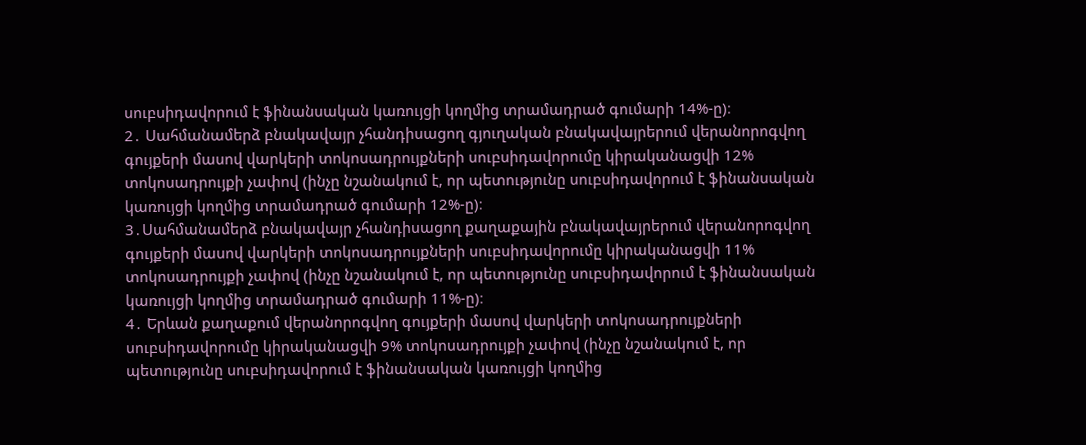սուբսիդավորում է ֆինանսական կառույցի կողմից տրամադրած գումարի 14%-ը)։
2․ Սահմանամերձ բնակավայր չհանդիսացող գյուղական բնակավայրերում վերանորոգվող գույքերի մասով վարկերի տոկոսադրույքների սուբսիդավորումը կիրականացվի 12% տոկոսադրույքի չափով (ինչը նշանակում է, որ պետությունը սուբսիդավորում է ֆինանսական կառույցի կողմից տրամադրած գումարի 12%-ը)։
3․Սահմանամերձ բնակավայր չհանդիսացող քաղաքային բնակավայրերում վերանորոգվող գույքերի մասով վարկերի տոկոսադրույքների սուբսիդավորումը կիրականացվի 11% տոկոսադրույքի չափով (ինչը նշանակում է, որ պետությունը սուբսիդավորում է ֆինանսական կառույցի կողմից տրամադրած գումարի 11%-ը)։
4․ Երևան քաղաքում վերանորոգվող գույքերի մասով վարկերի տոկոսադրույքների սուբսիդավորումը կիրականացվի 9% տոկոսադրույքի չափով (ինչը նշանակում է, որ պետությունը սուբսիդավորում է ֆինանսական կառույցի կողմից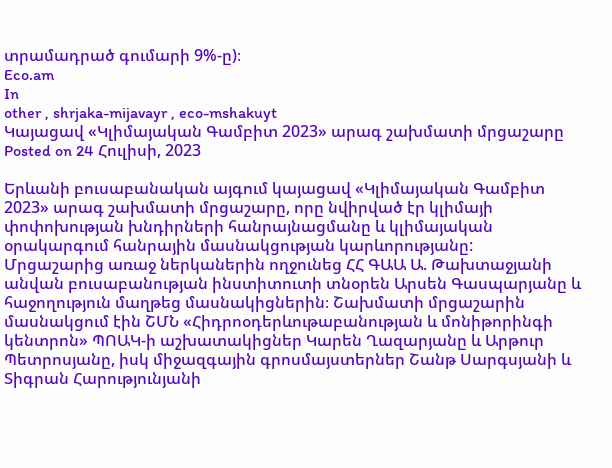տրամադրած գումարի 9%-ը)։
Eco.am
In
other , shrjaka-mijavayr , eco-mshakuyt
Կայացավ «Կլիմայական Գամբիտ 2023» արագ շախմատի մրցաշարը
Posted on 24 Հուլիսի, 2023

Երևանի բուսաբանական այգում կայացավ «Կլիմայական Գամբիտ 2023» արագ շախմատի մրցաշարը, որը նվիրված էր կլիմայի փոփոխության խնդիրների հանրայնացմանը և կլիմայական օրակարգում հանրային մասնակցության կարևորությանը:
Մրցաշարից առաջ ներկաներին ողջունեց ՀՀ ԳԱԱ Ա. Թախտաջյանի անվան բուսաբանության ինստիտուտի տնօրեն Արսեն Գասպարյանը և հաջողություն մաղթեց մասնակիցներին։ Շախմատի մրցաշարին մասնակցում էին ՇՄՆ «Հիդրոօդերևութաբանության և մոնիթորինգի կենտրոն» ՊՈԱԿ-ի աշխատակիցներ Կարեն Ղազարյանը և Արթուր Պետրոսյանը, իսկ միջազգային գրոսմայստերներ Շանթ Սարգսյանի և Տիգրան Հարությունյանի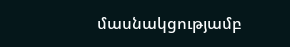մասնակցությամբ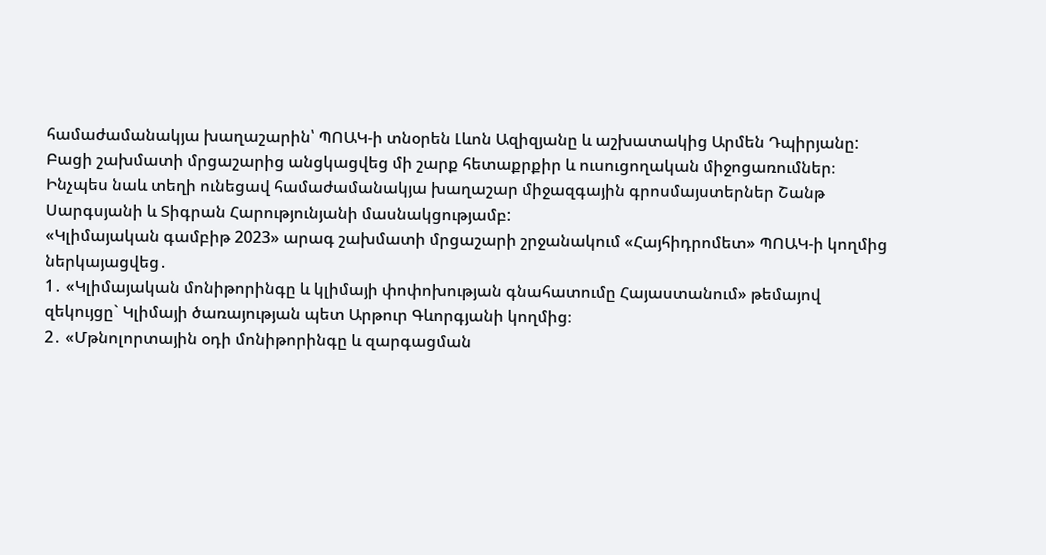համաժամանակյա խաղաշարին՝ ՊՈԱԿ-ի տնօրեն Լևոն Ազիզյանը և աշխատակից Արմեն Դպիրյանը:
Բացի շախմատի մրցաշարից անցկացվեց մի շարք հետաքրքիր և ուսուցողական միջոցառումներ։ Ինչպես նաև տեղի ունեցավ համաժամանակյա խաղաշար միջազգային գրոսմայստերներ Շանթ Սարգսյանի և Տիգրան Հարությունյանի մասնակցությամբ:
«Կլիմայական գամբիթ 2023» արագ շախմատի մրցաշարի շրջանակում «Հայհիդրոմետ» ՊՈԱԿ-ի կողմից ներկայացվեց․
1․ «Կլիմայական մոնիթորինգը և կլիմայի փոփոխության գնահատումը Հայաստանում» թեմայով զեկույցը` Կլիմայի ծառայության պետ Արթուր Գևորգյանի կողմից։
2․ «Մթնոլորտային օդի մոնիթորինգը և զարգացման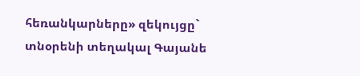հեռանկարները» զեկույցը` տնօրենի տեղակալ Գայանե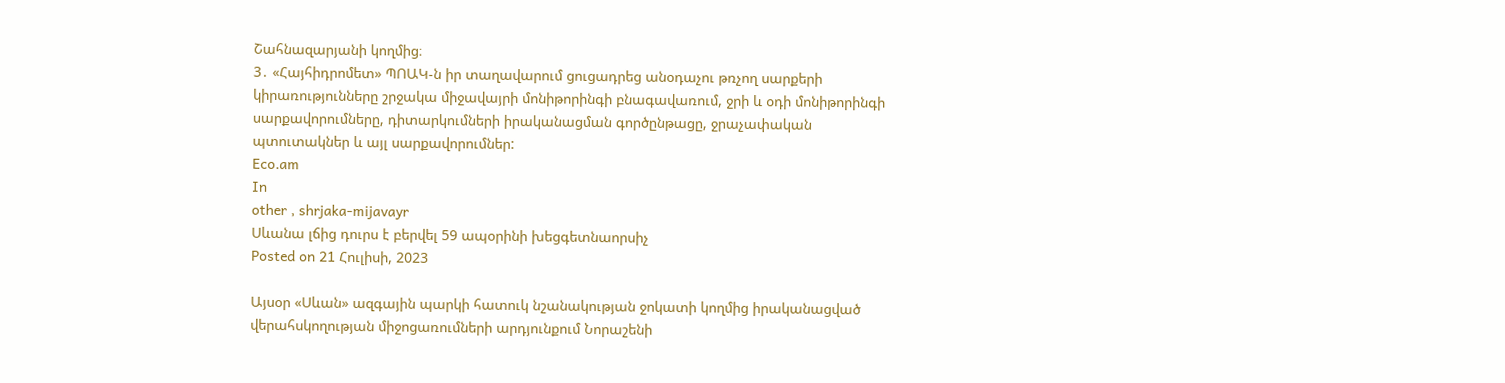Շահնազարյանի կողմից։
3․ «Հայհիդրոմետ» ՊՈԱԿ-ն իր տաղավարում ցուցադրեց անօդաչու թռչող սարքերի կիրառությունները շրջակա միջավայրի մոնիթորինգի բնագավառում, ջրի և օդի մոնիթորինգի սարքավորումները, դիտարկումների իրականացման գործընթացը, ջրաչափական պտուտակներ և այլ սարքավորումներ:
Eco.am
In
other , shrjaka-mijavayr
Սևանա լճից դուրս է բերվել 59 ապօրինի խեցգետնաորսիչ
Posted on 21 Հուլիսի, 2023

Այսօր «Սևան» ազգային պարկի հատուկ նշանակության ջոկատի կողմից իրականացված վերահսկողության միջոցառումների արդյունքում Նորաշենի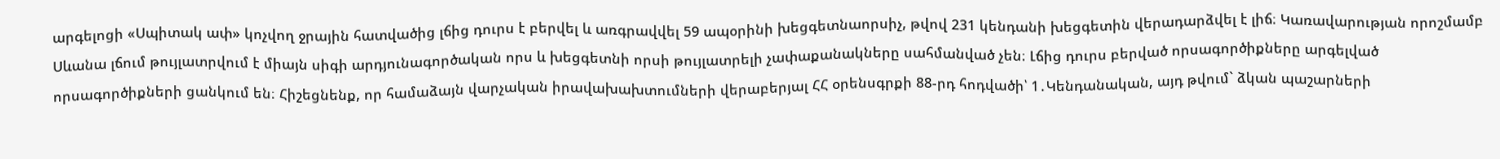արգելոցի «Սպիտակ ափ» կոչվող ջրային հատվածից լճից դուրս է բերվել և առգրավվել 59 ապօրինի խեցգետնաորսիչ, թվով 231 կենդանի խեցգետին վերադարձվել է լիճ։ Կառավարության որոշմամբ Սևանա լճում թույլատրվում է միայն սիգի արդյունագործական որս և խեցգետնի որսի թույլատրելի չափաքանակները սահմանված չեն։ Լճից դուրս բերված որսագործիքները արգելված որսագործիքների ցանկում են։ Հիշեցնենք, որ համաձայն վարչական իրավախախտումների վերաբերյալ ՀՀ օրենսգրքի 88-րդ հոդվածի՝ 1․Կենդանական, այդ թվում` ձկան պաշարների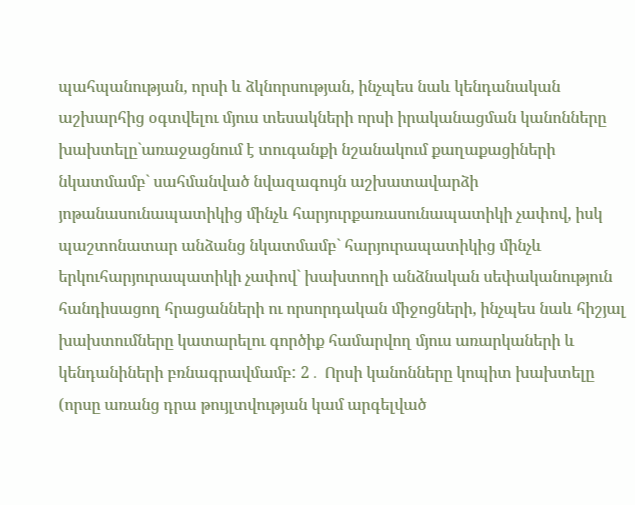պահպանության, որսի և ձկնորսության, ինչպես նաև կենդանական աշխարհից օգտվելու մյուս տեսակների որսի իրականացման կանոնները խախտելը`առաջացնում է տուգանքի նշանակում քաղաքացիների նկատմամբ` սահմանված նվազագույն աշխատավարձի յոթանասունապատիկից մինչև հարյուրքառասունապատիկի չափով, իսկ պաշտոնատար անձանց նկատմամբ` հարյուրապատիկից մինչև երկուհարյուրապատիկի չափով` խախտողի անձնական սեփականություն հանդիսացող հրացանների ու որսորդական միջոցների, ինչպես նաև հիշյալ խախտումները կատարելու գործիք համարվող մյուս առարկաների և կենդանիների բռնագրավմամբ: 2․ Որսի կանոնները կոպիտ խախտելը (որսը առանց դրա թույլտվության կամ արգելված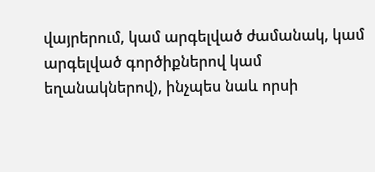վայրերում, կամ արգելված ժամանակ, կամ արգելված գործիքներով կամ եղանակներով), ինչպես նաև որսի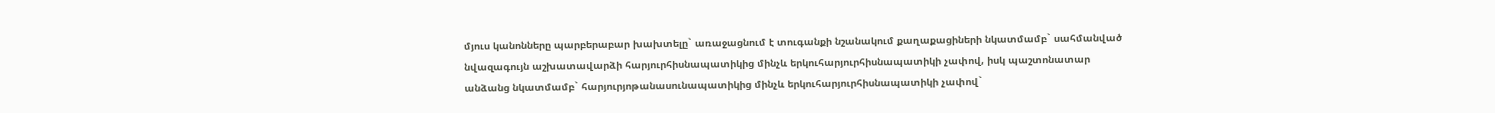մյուս կանոնները պարբերաբար խախտելը` առաջացնում է տուգանքի նշանակում քաղաքացիների նկատմամբ` սահմանված նվազագույն աշխատավարձի հարյուրհիսնապատիկից մինչև երկուհարյուրհիսնապատիկի չափով, իսկ պաշտոնատար անձանց նկատմամբ` հարյուրյոթանասունապատիկից մինչև երկուհարյուրհիսնապատիկի չափով`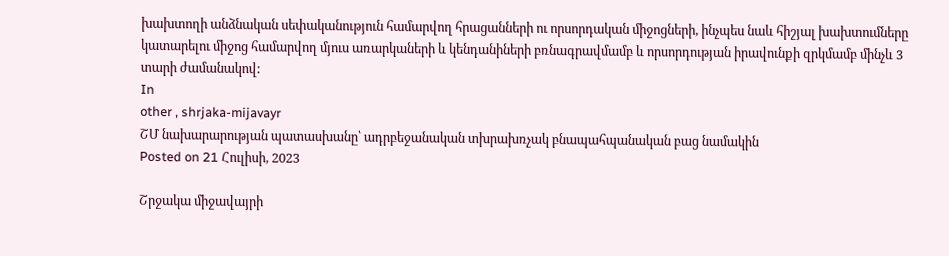խախտողի անձնական սեփականություն համարվող հրացանների ու որսորդական միջոցների, ինչպես նաև հիշյալ խախտումները կատարելու միջոց համարվող մյուս առարկաների և կենդանիների բռնագրավմամբ և որսորդության իրավունքի զրկմամբ մինչև 3 տարի ժամանակով:
In
other , shrjaka-mijavayr
ՇՄ նախարարության պատասխանը՝ ադրբեջանական տխրախռչակ բնապահպանական բաց նամակին
Posted on 21 Հուլիսի, 2023

Շրջակա միջավայրի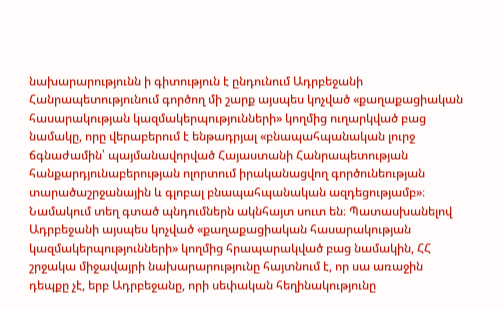նախարարությունն ի գիտություն է ընդունում Ադրբեջանի Հանրապետությունում գործող մի շարք այսպես կոչված «քաղաքացիական հասարակության կազմակերպությունների» կողմից ուղարկված բաց նամակը, որը վերաբերում է ենթադրյալ «բնապահպանական լուրջ ճգնաժամին՝ պայմանավորված Հայաստանի Հանրապետության հանքարդյունաբերության ոլորտում իրականացվող գործունեության տարածաշրջանային և գլոբալ բնապահպանական ազդեցությամբ»։ Նամակում տեղ գտած պնդումներն ակնհայտ սուտ են։ Պատասխանելով Ադրբեջանի այսպես կոչված «քաղաքացիական հասարակության կազմակերպությունների» կողմից հրապարակված բաց նամակին, ՀՀ շրջակա միջավայրի նախարարությունը հայտնում է, որ սա առաջին դեպքը չէ, երբ Ադրբեջանը, որի սեփական հեղինակությունը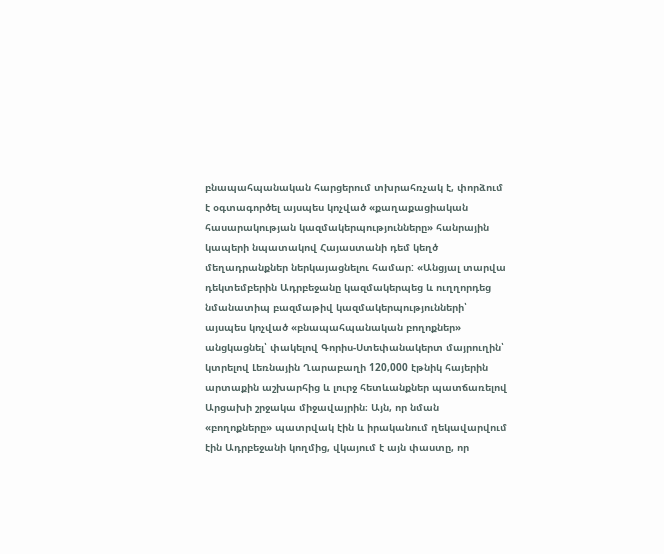բնապահպանական հարցերում տխրահռչակ է, փորձում է օգտագործել այսպես կոչված «քաղաքացիական հասարակության կազմակերպությունները» հանրային կապերի նպատակով Հայաստանի դեմ կեղծ մեղադրանքներ ներկայացնելու համար: «Անցյալ տարվա դեկտեմբերին Ադրբեջանը կազմակերպեց և ուղղորդեց նմանատիպ բազմաթիվ կազմակերպությունների՝ այսպես կոչված «բնապահպանական բողոքներ» անցկացնել՝ փակելով Գորիս-Ստեփանակերտ մայրուղին՝ կտրելով Լեռնային Ղարաբաղի 120,000 էթնիկ հայերին արտաքին աշխարհից և լուրջ հետևանքներ պատճառելով Արցախի շրջակա միջավայրին։ Այն, որ նման «բողոքները» պատրվակ էին և իրականում ղեկավարվում էին Ադրբեջանի կողմից, վկայում է այն փաստը, որ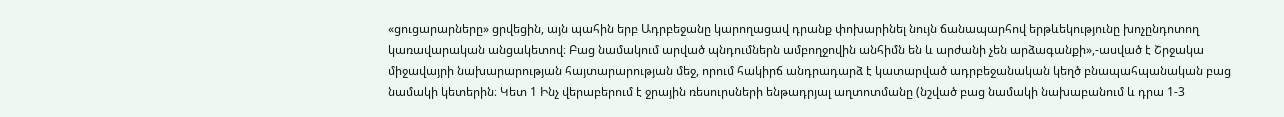«ցուցարարները» ցրվեցին, այն պահին երբ Ադրբեջանը կարողացավ դրանք փոխարինել նույն ճանապարհով երթևեկությունը խոչընդոտող կառավարական անցակետով։ Բաց նամակում արված պնդումներն ամբողջովին անհիմն են և արժանի չեն արձագանքի»,-ասված է Շրջակա միջավայրի նախարարության հայտարարության մեջ, որում հակիրճ անդրադարձ է կատարված ադրբեջանական կեղծ բնապահպանական բաց նամակի կետերին։ Կետ 1 Ինչ վերաբերում է ջրային ռեսուրսների ենթադրյալ աղտոտմանը (նշված բաց նամակի նախաբանում և դրա 1-3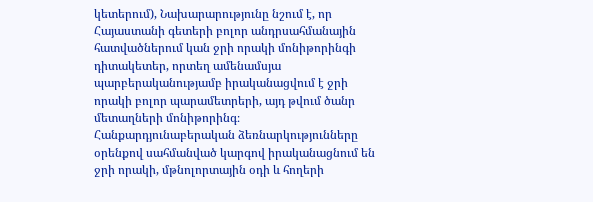կետերում), Նախարարությունը նշում է, որ Հայաստանի գետերի բոլոր անդրսահմանային հատվածներում կան ջրի որակի մոնիթորինգի դիտակետեր, որտեղ ամենամսյա պարբերականությամբ իրականացվում է ջրի որակի բոլոր պարամետրերի, այդ թվում ծանր մետաղների մոնիթորինգ։ Հանքարդյունաբերական ձեռնարկությունները օրենքով սահմանված կարգով իրականացնում են ջրի որակի, մթնոլորտային օդի և հողերի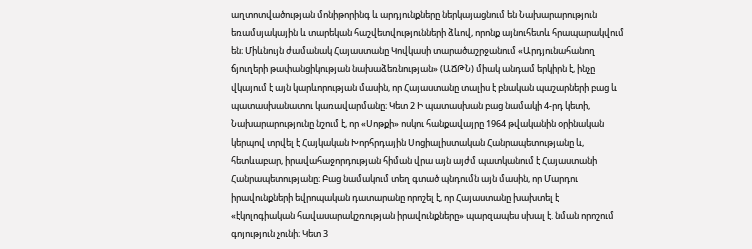աղտոտվածության մոնիթորինգ և արդյունքները ներկայացնում են Նախարարություն եռամսյակային և տարեկան հաշվետվությունների ձևով, որոնք այնուհետև հրապարակվում են։ Միևնույն ժամանակ Հայաստանը Կովկասի տարածաշրջանում «Արդյունահանող ճյուղերի թափանցիկության նախաձեռնության» (ԱՃԹՆ) միակ անդամ երկիրն է, ինչը վկայում է այն կարևորության մասին, որ Հայաստանը տալիս է բնական պաշարների բաց և պատասխանատու կառավարմանը։ Կետ 2 Ի պատասխան բաց նամակի 4-րդ կետի, Նախարարությունը նշում է, որ «Սոթքի» ոսկու հանքավայրը 1964 թվականին օրինական կերպով տրվել է Հայկական Խորհրդային Սոցիալիստական Հանրապետությանը և, հետևաբար, իրավահաջորդության հիման վրա այն այժմ պատկանում է Հայաստանի Հանրապետությանը։ Բաց նամակում տեղ գտած պնդումն այն մասին, որ Մարդու իրավունքների եվրոպական դատարանը որոշել է, որ Հայաստանը խախտել է «էկոլոգիական հավասարակշռության իրավունքները» պարզապես սխալ է. նման որոշում գոյություն չունի։ Կետ 3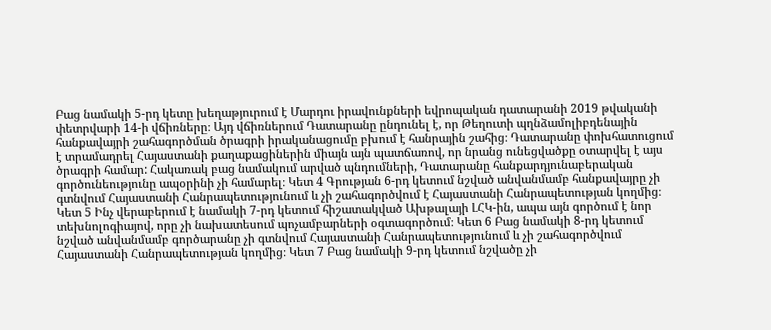Բաց նամակի 5-րդ կետը խեղաթյուրում է Մարդու իրավունքների եվրոպական դատարանի 2019 թվականի փետրվարի 14-ի վճիռները։ Այդ վճիռներում Դատարանը ընդունել է, որ Թեղուտի պղնձամոլիբդենային հանքավայրի շահագործման ծրագրի իրականացումը բխում է հանրային շահից։ Դատարանը փոխհատուցում է տրամադրել Հայաստանի քաղաքացիներին միայն այն պատճառով, որ նրանց ունեցվածքը օտարվել է այս ծրագրի համար: Հակառակ բաց նամակում արված պնդումների, Դատարանը հանքարդյունաբերական գործունեությունը ապօրինի չի համարել։ Կետ 4 Գրության 6-րդ կետում նշված անվանմամբ հանքավայրը չի գտնվում Հայաստանի Հանրապետությունում և չի շահագործվում է Հայաստանի Հանրապետության կողմից։ Կետ 5 Ինչ վերաբերում է նամակի 7-րդ կետում հիշատակված Ախթալայի ԼՀԿ-ին, ապա այն գործում է նոր տեխնոլոգիայով, որը չի նախատեսում պոչամբարների օգտագործում։ Կետ 6 Բաց նամակի 8-րդ կետում նշված անվանմամբ գործարանը չի գտնվում Հայաստանի Հանրապետությունում և չի շահագործվում Հայաստանի Հանրապետության կողմից։ Կետ 7 Բաց նամակի 9-րդ կետում նշվածը չի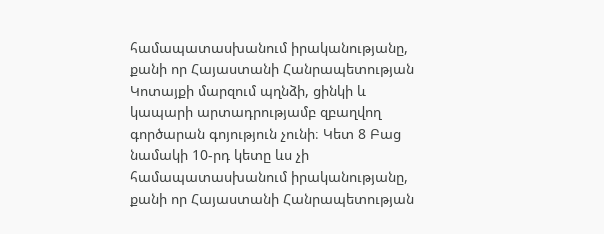համապատասխանում իրականությանը, քանի որ Հայաստանի Հանրապետության Կոտայքի մարզում պղնձի, ցինկի և կապարի արտադրությամբ զբաղվող գործարան գոյություն չունի։ Կետ 8 Բաց նամակի 10-րդ կետը ևս չի համապատասխանում իրականությանը, քանի որ Հայաստանի Հանրապետության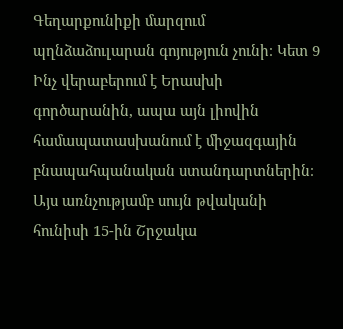Գեղարքունիքի մարզում պղնձաձուլարան գոյություն չունի։ Կետ 9 Ինչ վերաբերում է Երասխի գործարանին, ապա այն լիովին համապատասխանում է միջազգային բնապահպանական ստանդարտներին։ Այս առնչությամբ սույն թվականի հունիսի 15-ին Շրջակա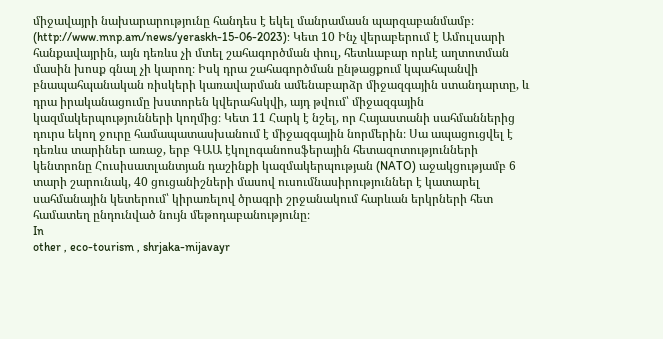միջավայրի նախարարությունը հանդես է եկել մանրամասն պարզաբանմամբ։ (http://www.mnp.am/news/yeraskh-15-06-2023): Կետ 10 Ինչ վերաբերում է Ամուլսարի հանքավայրին, այն դեռևս չի մտել շահագործման փուլ, հետևաբար որևէ աղտոտման մասին խոսք գնալ չի կարող։ Իսկ դրա շահագործման ընթացքում կպահպանվի բնապահպանական ռիսկերի կառավարման ամենաբարձր միջազգային ստանդարտը, և դրա իրականացումը խստորեն կվերահսկվի, այդ թվում՝ միջազգային կազմակերպությունների կողմից։ Կետ 11 Հարկ է նշել, որ Հայաստանի սահմաններից դուրս եկող ջուրը համապատասխանում է միջազգային նորմերին։ Սա ապացուցվել է դեռևս տարիներ առաջ, երբ ԳԱԱ էկոլոգանոոսֆերային հետազոտությունների կենտրոնը Հուսիսատլանտյան դաշինքի կազմակերպության (NATO) աջակցությամբ 6 տարի շարունակ, 40 ցուցանիշների մասով ուսումնասիրություններ է կատարել սահմանային կետերում՝ կիրառելով ծրագրի շրջանակում հարևան երկրների հետ համատեղ ընդունված նույն մեթոդաբանությունը։
In
other , eco-tourism , shrjaka-mijavayr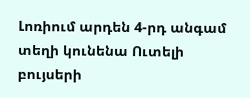Լոռիում արդեն 4-րդ անգամ տեղի կունենա Ուտելի բույսերի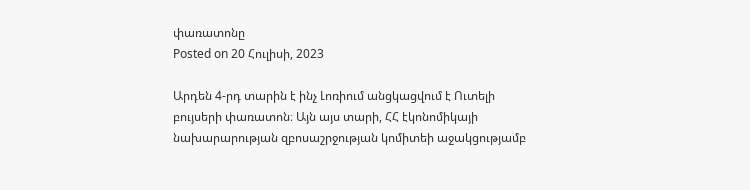փառատոնը
Posted on 20 Հուլիսի, 2023

Արդեն 4-րդ տարին է ինչ Լոռիում անցկացվում է Ուտելի բույսերի փառատոն։ Այն այս տարի, ՀՀ էկոնոմիկայի նախարարության զբոսաշրջության կոմիտեի աջակցությամբ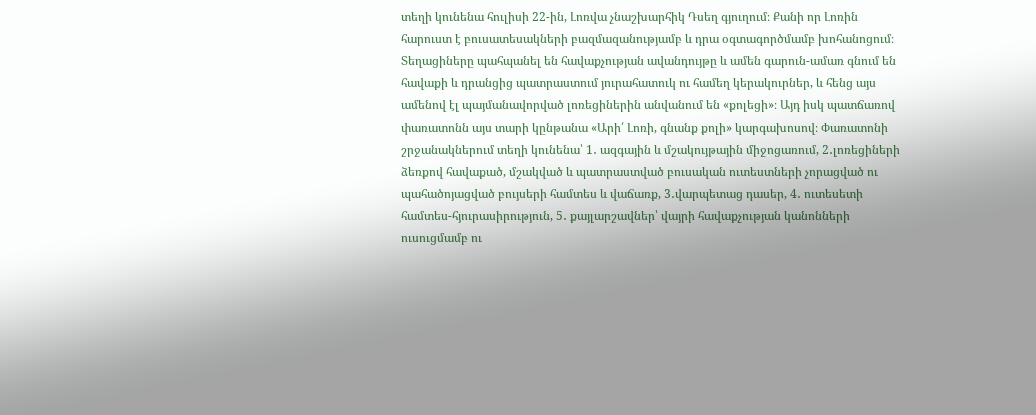տեղի կունենա հուլիսի 22-ին, Լոռվա չնաշխարհիկ Դսեղ գյուղում։ Քանի որ Լոռին հարուստ է բուսատեսակների բազմազանությամբ և դրա օգտագործմամբ խոհանոցում։ Տեղացիները պահպանել են հավաքչության ավանդույթը և ամեն գարուն-ամառ գնում են հավաքի և դրանցից պատրաստում յուրահատուկ ու համեղ կերակուրներ, և հենց այս ամենով էլ պայմանավորված լոռեցիներին անվանում են «քոլեցի»։ Այդ իսկ պատճառով փառատոնն այս տարի կընթանա «Արի՛ Լոռի, գնանք քոլի» կարգախոսով։ Փառատոնի շրջանակներում տեղի կունենա՝ 1․ ազգային և մշակույթային միջոցառում, 2․լոռեցիների ձեռքով հավաքած, մշակված և պատրաստված բուսական ուտեստների չորացված ու պահածոյացված բույսերի համտես և վաճառք, 3․վարպետաց դասեր, 4․ ուտեսետի համտես-հյուրասիրություն, 5․ քայլարշավներ՝ վայրի հավաքչության կանոնների ուսուցմամբ ու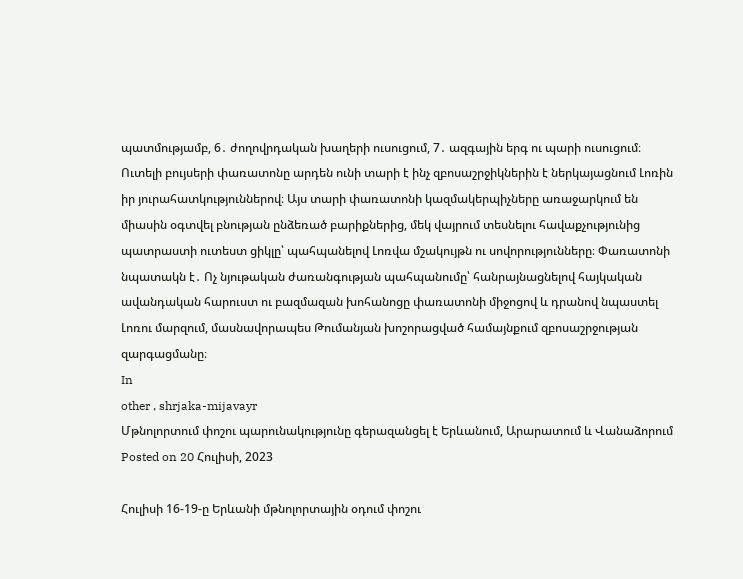պատմությամբ, 6․ ժողովրդական խաղերի ուսուցում, 7․ ազգային երգ ու պարի ուսուցում։ Ուտելի բույսերի փառատոնը արդեն ունի տարի է ինչ զբոսաշրջիկներին է ներկայացնում Լոռին իր յուրահատկություններով։ Այս տարի փառատոնի կազմակերպիչները առաջարկում են միասին օգտվել բնության ընձեռած բարիքներից, մեկ վայրում տեսնելու հավաքչությունից պատրաստի ուտեստ ցիկլը՝ պահպանելով Լոռվա մշակույթն ու սովորությունները։ Փառատոնի նպատակն է․ Ոչ նյութական ժառանգության պահպանումը՝ հանրայնացնելով հայկական ավանդական հարուստ ու բազմազան խոհանոցը փառատոնի միջոցով և դրանով նպաստել Լոռու մարզում, մասնավորապես Թումանյան խոշորացված համայնքում զբոսաշրջության զարգացմանը։
In
other , shrjaka-mijavayr
Մթնոլորտում փոշու պարունակությունը գերազանցել է Երևանում, Արարատում և Վանաձորում
Posted on 20 Հուլիսի, 2023

Հուլիսի 16-19-ը Երևանի մթնոլորտային օդում փոշու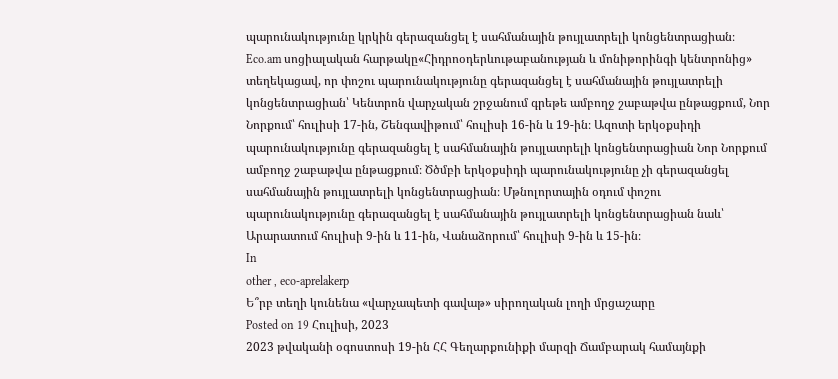պարունակությունը կրկին գերազանցել է սահմանային թույլատրելի կոնցենտրացիան։ Eco.am սոցիալական հարթակը«Հիդրոօդերևութաբանության և մոնիթորինգի կենտրոնից» տեղեկացավ, որ փոշու պարունակությունը գերազանցել է սահմանային թույլատրելի կոնցենտրացիան՝ Կենտրոն վարչական շրջանում գրեթե ամբողջ շաբաթվա ընթացքում, Նոր Նորքում՝ հուլիսի 17-ին, Շենգավիթում՝ հուլիսի 16-ին և 19-ին։ Ազոտի երկօքսիդի պարունակությունը գերազանցել է սահմանային թույլատրելի կոնցենտրացիան Նոր Նորքում ամբողջ շաբաթվա ընթացքում։ Ծծմբի երկօքսիդի պարունակությունը չի գերազանցել սահմանային թույլատրելի կոնցենտրացիան։ Մթնոլորտային օդում փոշու պարունակությունը գերազանցել է սահմանային թույլատրելի կոնցենտրացիան նաև՝ Արարատում հուլիսի 9-ին և 11-ին, Վանաձորում՝ հուլիսի 9-ին և 15-ին։
In
other , eco-aprelakerp
Ե՞րբ տեղի կունենա «վարչապետի գավաթ» սիրողական լողի մրցաշարը
Posted on 19 Հուլիսի, 2023
2023 թվականի օգոստոսի 19-ին ՀՀ Գեղարքունիքի մարզի Ճամբարակ համայնքի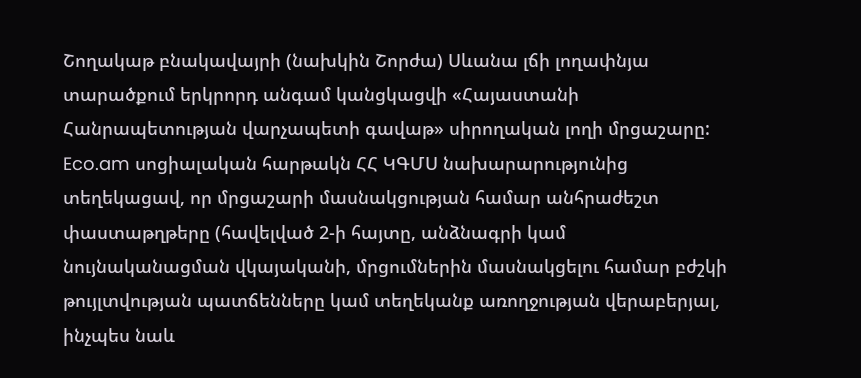Շողակաթ բնակավայրի (նախկին Շորժա) Սևանա լճի լողափնյա տարածքում երկրորդ անգամ կանցկացվի «Հայաստանի Հանրապետության վարչապետի գավաթ» սիրողական լողի մրցաշարը: Eco.am սոցիալական հարթակն ՀՀ ԿԳՄՍ նախարարությունից տեղեկացավ, որ մրցաշարի մասնակցության համար անհրաժեշտ փաստաթղթերը (հավելված 2-ի հայտը, անձնագրի կամ նույնականացման վկայականի, մրցումներին մասնակցելու համար բժշկի թույլտվության պատճենները կամ տեղեկանք առողջության վերաբերյալ, ինչպես նաև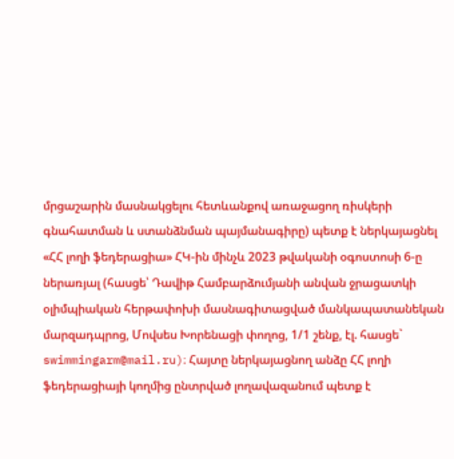մրցաշարին մասնակցելու հետևանքով առաջացող ռիսկերի գնահատման և ստանձնման պայմանագիրը) պետք է ներկայացնել «ՀՀ լողի ֆեդերացիա» ՀԿ-ին մինչև 2023 թվականի օգոստոսի 6-ը ներառյալ (հասցե՝ Դավիթ Համբարձումյանի անվան ջրացատկի օլիմպիական հերթափոխի մասնագիտացված մանկապատանեկան մարզադպրոց, Մովսես Խորենացի փողոց, 1/1 շենք, էլ. հասցե` swimmingarm@mail.ru)։ Հայտը ներկայացնող անձը ՀՀ լողի ֆեդերացիայի կողմից ընտրված լողավազանում պետք է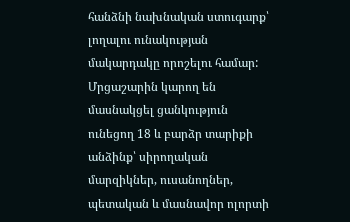հանձնի նախնական ստուգարք՝ լողալու ունակության մակարդակը որոշելու համար: Մրցաշարին կարող են մասնակցել ցանկություն ունեցող 18 և բարձր տարիքի անձինք՝ սիրողական մարզիկներ, ուսանողներ, պետական և մասնավոր ոլորտի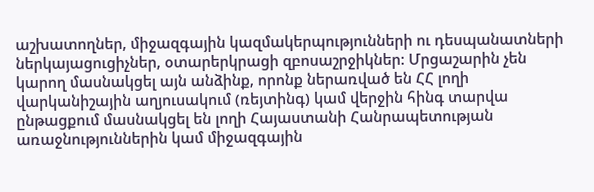աշխատողներ, միջազգային կազմակերպությունների ու դեսպանատների ներկայացուցիչներ, օտարերկրացի զբոսաշրջիկներ: Մրցաշարին չեն կարող մասնակցել այն անձինք, որոնք ներառված են ՀՀ լողի վարկանիշային աղյուսակում (ռեյտինգ) կամ վերջին հինգ տարվա ընթացքում մասնակցել են լողի Հայաստանի Հանրապետության առաջնություններին կամ միջազգային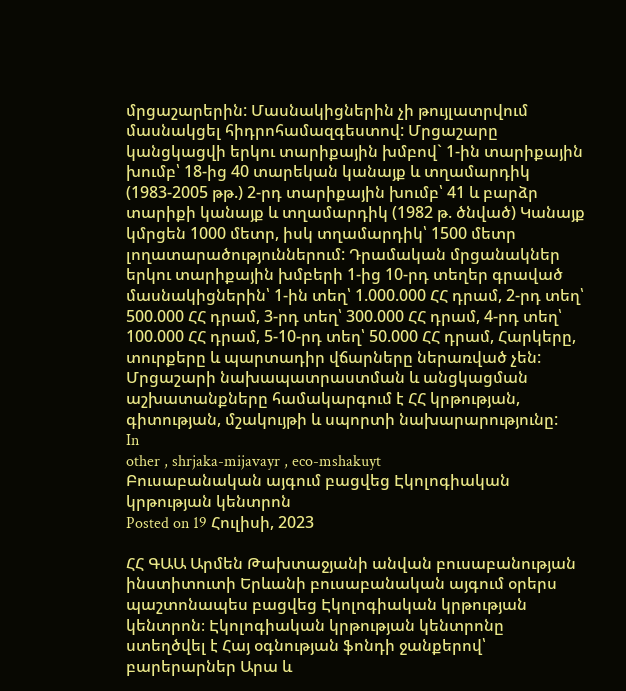մրցաշարերին: Մասնակիցներին չի թույլատրվում մասնակցել հիդրոհամազգեստով: Մրցաշարը կանցկացվի երկու տարիքային խմբով` 1-ին տարիքային խումբ՝ 18-ից 40 տարեկան կանայք և տղամարդիկ (1983-2005 թթ.) 2-րդ տարիքային խումբ՝ 41 և բարձր տարիքի կանայք և տղամարդիկ (1982 թ. ծնված) Կանայք կմրցեն 1000 մետր, իսկ տղամարդիկ՝ 1500 մետր լողատարածություններում: Դրամական մրցանակներ երկու տարիքային խմբերի 1-ից 10-րդ տեղեր գրաված մասնակիցներին՝ 1-ին տեղ՝ 1.000.000 ՀՀ դրամ, 2-րդ տեղ՝ 500.000 ՀՀ դրամ, 3-րդ տեղ՝ 300.000 ՀՀ դրամ, 4-րդ տեղ՝ 100.000 ՀՀ դրամ, 5-10-րդ տեղ՝ 50.000 ՀՀ դրամ, Հարկերը, տուրքերը և պարտադիր վճարները ներառված չեն: Մրցաշարի նախապատրաստման և անցկացման աշխատանքները համակարգում է ՀՀ կրթության, գիտության, մշակույթի և սպորտի նախարարությունը:
In
other , shrjaka-mijavayr , eco-mshakuyt
Բուսաբանական այգում բացվեց Էկոլոգիական կրթության կենտրոն
Posted on 19 Հուլիսի, 2023

ՀՀ ԳԱԱ Արմեն Թախտաջյանի անվան բուսաբանության ինստիտուտի Երևանի բուսաբանական այգում օրերս պաշտոնապես բացվեց Էկոլոգիական կրթության կենտրոն։ Էկոլոգիական կրթության կենտրոնը ստեղծվել է Հայ օգնության ֆոնդի ջանքերով՝ բարերարներ Արա և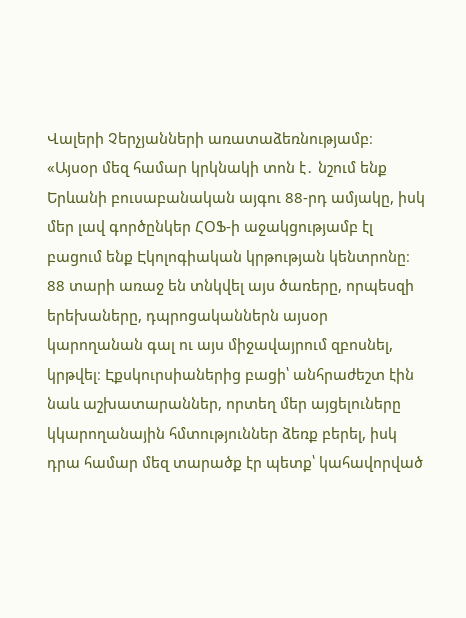Վալերի Չերչյանների առատաձեռնությամբ։
«Այսօր մեզ համար կրկնակի տոն է․ նշում ենք Երևանի բուսաբանական այգու 88-րդ ամյակը, իսկ մեր լավ գործընկեր ՀՕՖ-ի աջակցությամբ էլ բացում ենք Էկոլոգիական կրթության կենտրոնը։ 88 տարի առաջ են տնկվել այս ծառերը, որպեսզի երեխաները, դպրոցականներն այսօր կարողանան գալ ու այս միջավայրում զբոսնել, կրթվել։ Էքսկուրսիաներից բացի՝ անհրաժեշտ էին նաև աշխատարաններ, որտեղ մեր այցելուները կկարողանային հմտություններ ձեռք բերել, իսկ դրա համար մեզ տարածք էր պետք՝ կահավորված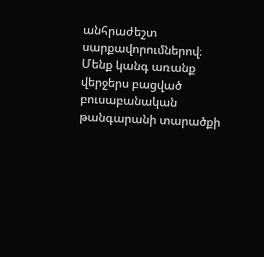անհրաժեշտ սարքավորումներով։ Մենք կանգ առանք վերջերս բացված բուսաբանական թանգարանի տարածքի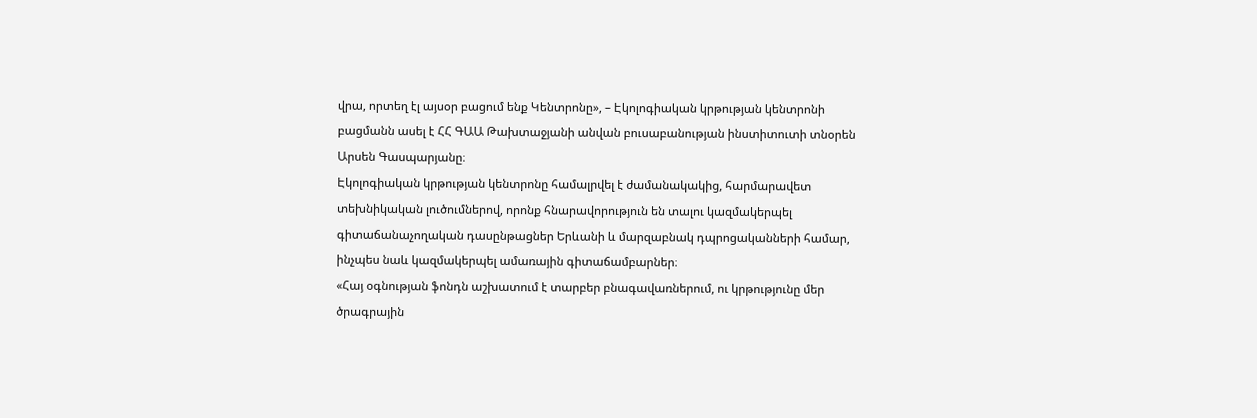վրա, որտեղ էլ այսօր բացում ենք Կենտրոնը», – Էկոլոգիական կրթության կենտրոնի բացմանն ասել է ՀՀ ԳԱԱ Թախտաջյանի անվան բուսաբանության ինստիտուտի տնօրեն Արսեն Գասպարյանը։
Էկոլոգիական կրթության կենտրոնը համալրվել է ժամանակակից, հարմարավետ տեխնիկական լուծումներով, որոնք հնարավորություն են տալու կազմակերպել գիտաճանաչողական դասընթացներ Երևանի և մարզաբնակ դպրոցականների համար, ինչպես նաև կազմակերպել ամառային գիտաճամբարներ։
«Հայ օգնության ֆոնդն աշխատում է տարբեր բնագավառներում, ու կրթությունը մեր ծրագրային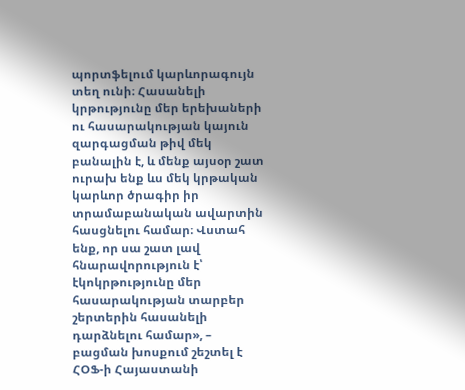պորտֆելում կարևորագույն տեղ ունի։ Հասանելի կրթությունը մեր երեխաների ու հասարակության կայուն զարգացման թիվ մեկ բանալին է, և մենք այսօր շատ ուրախ ենք ևս մեկ կրթական կարևոր ծրագիր իր տրամաբանական ավարտին հասցնելու համար։ Վստահ ենք, որ սա շատ լավ հնարավորություն է՝ էկոկրթությունը մեր հասարակության տարբեր շերտերին հասանելի դարձնելու համար», – բացման խոսքում շեշտել է ՀՕՖ-ի Հայաստանի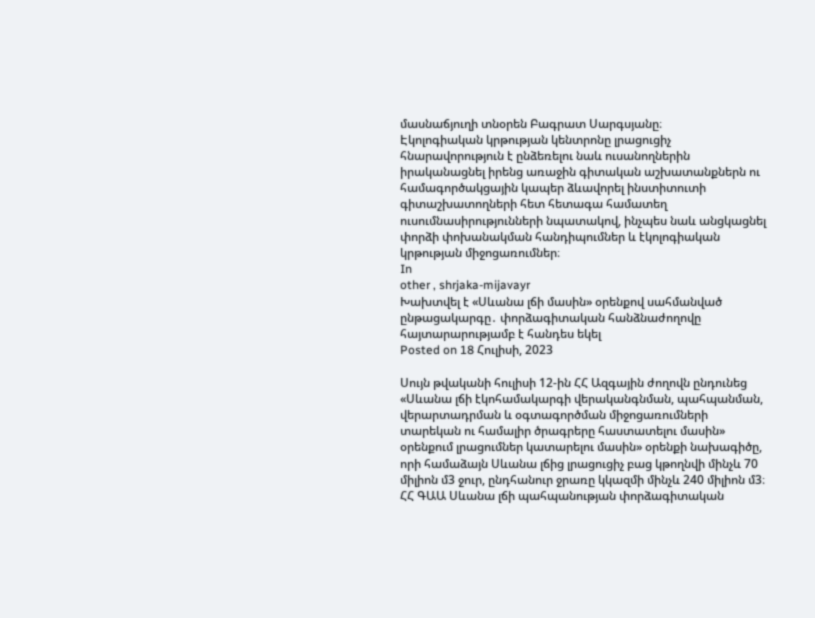մասնաճյուղի տնօրեն Բագրատ Սարգսյանը։
Էկոլոգիական կրթության կենտրոնը լրացուցիչ հնարավորություն է ընձեռելու նաև ուսանողներին իրականացնել իրենց առաջին գիտական աշխատանքներն ու համագործակցային կապեր ձևավորել ինստիտուտի գիտաշխատողների հետ հետագա համատեղ ուսումնասիրությունների նպատակով, ինչպես նաև անցկացնել փորձի փոխանակման հանդիպումներ և էկոլոգիական կրթության միջոցառումներ։
In
other , shrjaka-mijavayr
Խախտվել է «Սևանա լճի մասին» օրենքով սահմանված ընթացակարգը․ փորձագիտական հանձնաժողովը հայտարարությամբ է հանդես եկել
Posted on 18 Հուլիսի, 2023

Սույն թվականի հուլիսի 12-ին ՀՀ Ազգային ժողովն ընդունեց «Սևանա լճի էկոհամակարգի վերականգնման, պահպանման, վերարտադրման և օգտագործման միջոցառումների տարեկան ու համալիր ծրագրերը հաստատելու մասին» օրենքում լրացումներ կատարելու մասին» օրենքի նախագիծը, որի համաձայն Սևանա լճից լրացուցիչ բաց կթողնվի մինչև 70 միլիոն մ3 ջուր, ընդհանուր ջրառը կկազմի մինչև 240 միլիոն մ3։ ՀՀ ԳԱԱ Սևանա լճի պահպանության փորձագիտական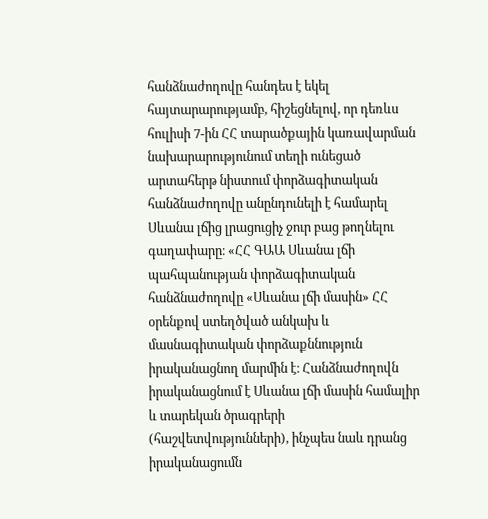հանձնաժողովը հանդես է եկել հայտարարությամբ, հիշեցնելով, որ դեռևս հուլիսի 7-ին ՀՀ տարածքային կառավարման նախարարությունում տեղի ունեցած արտահերթ նիստում փորձագիտական հանձնաժողովը անընդունելի է համարել Սևանա լճից լրացուցիչ ջուր բաց թողնելու գաղափարը։ «ՀՀ ԳԱԱ Սևանա լճի պահպանության փորձագիտական հանձնաժողովը «Սևանա լճի մասին» ՀՀ օրենքով ստեղծված անկախ և մասնագիտական փորձաքննություն իրականացնող մարմին է։ Հանձնաժողովն իրականացնում է Սևանա լճի մասին համալիր և տարեկան ծրագրերի (հաշվետվությունների), ինչպես նաև դրանց իրականացումն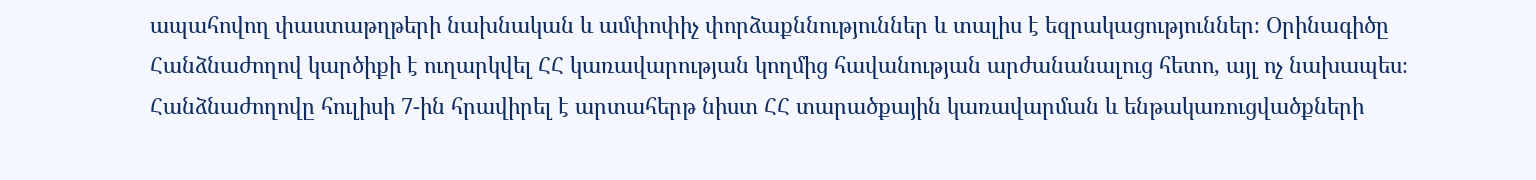ապահովող փաստաթղթերի նախնական և ամփոփիչ փորձաքննություններ և տալիս է եզրակացություններ։ Օրինագիծը Հանձնաժողով կարծիքի է ուղարկվել ՀՀ կառավարության կողմից հավանության արժանանալուց հետո, այլ ոչ նախապես։ Հանձնաժողովը հուլիսի 7-ին հրավիրել է արտահերթ նիստ ՀՀ տարածքային կառավարման և ենթակառուցվածքների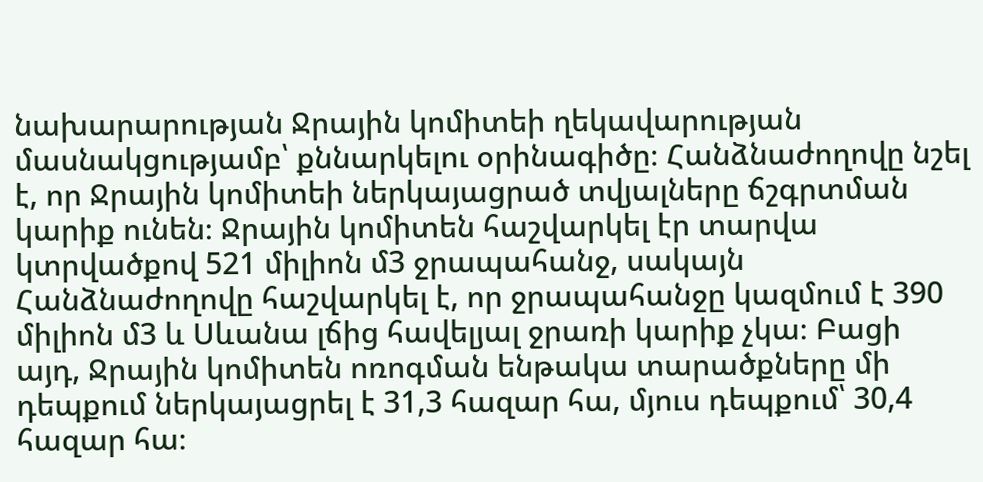նախարարության Ջրային կոմիտեի ղեկավարության մասնակցությամբ՝ քննարկելու օրինագիծը։ Հանձնաժողովը նշել է, որ Ջրային կոմիտեի ներկայացրած տվյալները ճշգրտման կարիք ունեն։ Ջրային կոմիտեն հաշվարկել էր տարվա կտրվածքով 521 միլիոն մ3 ջրապահանջ, սակայն Հանձնաժողովը հաշվարկել է, որ ջրապահանջը կազմում է 390 միլիոն մ3 և Սևանա լճից հավելյալ ջրառի կարիք չկա։ Բացի այդ, Ջրային կոմիտեն ոռոգման ենթակա տարածքները մի դեպքում ներկայացրել է 31,3 հազար հա, մյուս դեպքում՝ 30,4 հազար հա։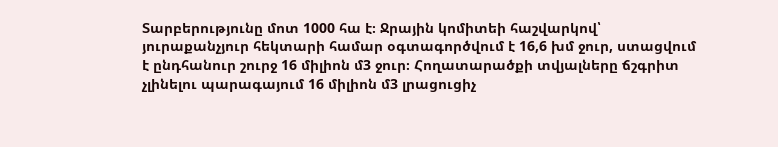Տարբերությունը մոտ 1000 հա է։ Ջրային կոմիտեի հաշվարկով՝ յուրաքանչյուր հեկտարի համար օգտագործվում է 16,6 խմ ջուր, ստացվում է ընդհանուր շուրջ 16 միլիոն մ3 ջուր։ Հողատարածքի տվյալները ճշգրիտ չլինելու պարագայում 16 միլիոն մ3 լրացուցիչ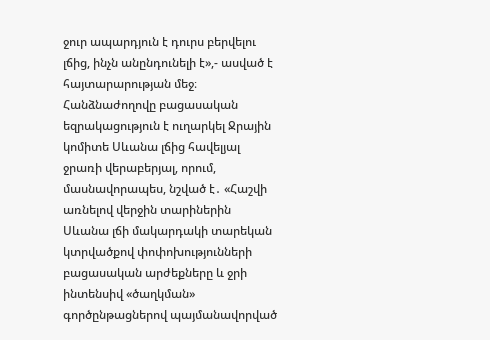ջուր ապարդյուն է դուրս բերվելու լճից, ինչն անընդունելի է»,- ասված է հայտարարության մեջ։ Հանձնաժողովը բացասական եզրակացություն է ուղարկել Ջրային կոմիտե Սևանա լճից հավելյալ ջրառի վերաբերյալ, որում, մասնավորապես, նշված է․ «Հաշվի առնելով վերջին տարիներին Սևանա լճի մակարդակի տարեկան կտրվածքով փոփոխությունների բացասական արժեքները և ջրի ինտենսիվ «ծաղկման» գործընթացներով պայմանավորված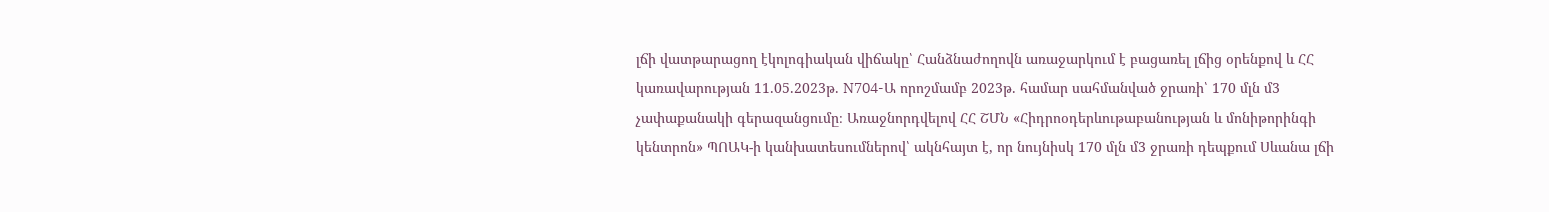լճի վատթարացող էկոլոգիական վիճակը՝ Հանձնաժողովն առաջարկում է բացառել լճից օրենքով և ՀՀ կառավարության 11.05.2023թ. N704-Ա որոշմամբ 2023թ. համար սահմանված ջրառի՝ 170 մլն մ3 չափաքանակի գերազանցումը։ Առաջնորդվելով ՀՀ ՇՄՆ «Հիդրոօդերևութաբանության և մոնիթորինգի կենտրոն» ՊՈԱԿ-ի կանխատեսումներով՝ ակնհայտ է, որ նույնիսկ 170 մլն մ3 ջրառի դեպքում Սևանա լճի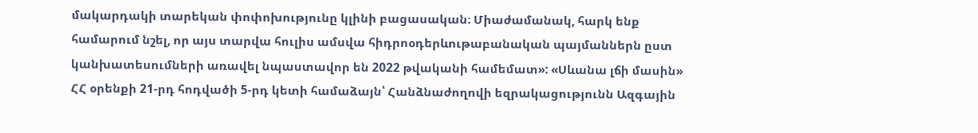մակարդակի տարեկան փոփոխությունը կլինի բացասական։ Միաժամանակ, հարկ ենք համարում նշել, որ այս տարվա հուլիս ամսվա հիդրոօդերևութաբանական պայմաններն ըստ կանխատեսումների առավել նպաստավոր են 2022 թվականի համեմատ»: «Սևանա լճի մասին» ՀՀ օրենքի 21-րդ հոդվածի 5-րդ կետի համաձայն՝ Հանձնաժողովի եզրակացությունն Ազգային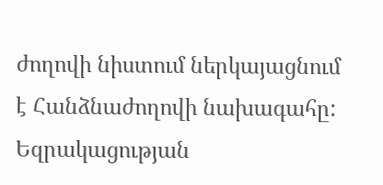ժողովի նիստում ներկայացնում է Հանձնաժողովի նախագահը: Եզրակացության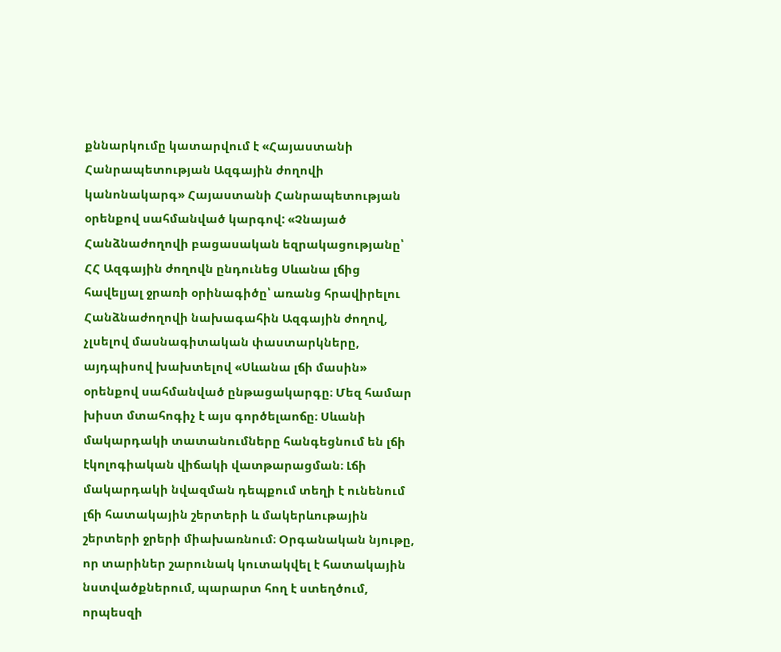քննարկումը կատարվում է «Հայաստանի Հանրապետության Ազգային ժողովի կանոնակարգ» Հայաստանի Հանրապետության օրենքով սահմանված կարգով: «Չնայած Հանձնաժողովի բացասական եզրակացությանը՝ ՀՀ Ազգային ժողովն ընդունեց Սևանա լճից հավելյալ ջրառի օրինագիծը՝ առանց հրավիրելու Հանձնաժողովի նախագահին Ազգային ժողով, չլսելով մասնագիտական փաստարկները, այդպիսով խախտելով «Սևանա լճի մասին» օրենքով սահմանված ընթացակարգը։ Մեզ համար խիստ մտահոգիչ է այս գործելաոճը։ Սևանի մակարդակի տատանումները հանգեցնում են լճի էկոլոգիական վիճակի վատթարացման։ Լճի մակարդակի նվազման դեպքում տեղի է ունենում լճի հատակային շերտերի և մակերևութային շերտերի ջրերի միախառնում։ Օրգանական նյութը, որ տարիներ շարունակ կուտակվել է հատակային նստվածքներում, պարարտ հող է ստեղծում, որպեսզի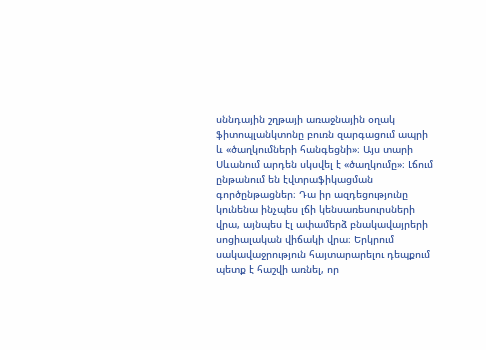սննդային շղթայի առաջնային օղակ ֆիտոպլանկտոնը բուռն զարգացում ապրի և «ծաղկումների հանգեցնի»։ Այս տարի Սևանում արդեն սկսվել է «ծաղկումը»։ Լճում ընթանում են էվտրաֆիկացման գործընթացներ։ Դա իր ազդեցությունը կունենա ինչպես լճի կենսառեսուրսների վրա, այնպես էլ ափամերձ բնակավայրերի սոցիալական վիճակի վրա։ Երկրում սակավաջրություն հայտարարելու դեպքում պետք է հաշվի առնել, որ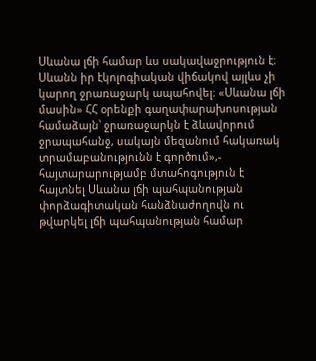Սևանա լճի համար ևս սակավաջրություն է։ Սևանն իր էկոլոգիական վիճակով այլևս չի կարող ջրառաջարկ ապահովել։ «Սևանա լճի մասին» ՀՀ օրենքի գաղափարախոսության համաձայն՝ ջրառաջարկն է ձևավորում ջրապահանջ, սակայն մեզանում հակառակ տրամաբանությունն է գործում»,- հայտարարությամբ մտահոգություն է հայտնել Սևանա լճի պահպանության փորձագիտական հանձնաժողովն ու թվարկել լճի պահպանության համար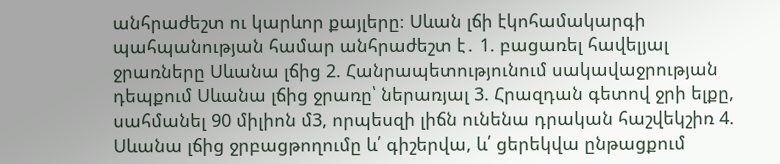անհրաժեշտ ու կարևոր քայլերը։ Սևան լճի էկոհամակարգի պահպանության համար անհրաժեշտ է․ 1. բացառել հավելյալ ջրառները Սևանա լճից 2. Հանրապետությունում սակավաջրության դեպքում Սևանա լճից ջրառը՝ ներառյալ 3. Հրազդան գետով ջրի ելքը, սահմանել 90 միլիոն մ3, որպեսզի լիճն ունենա դրական հաշվեկշիռ 4. Սևանա լճից ջրբացթողումը և՛ գիշերվա, և՛ ցերեկվա ընթացքում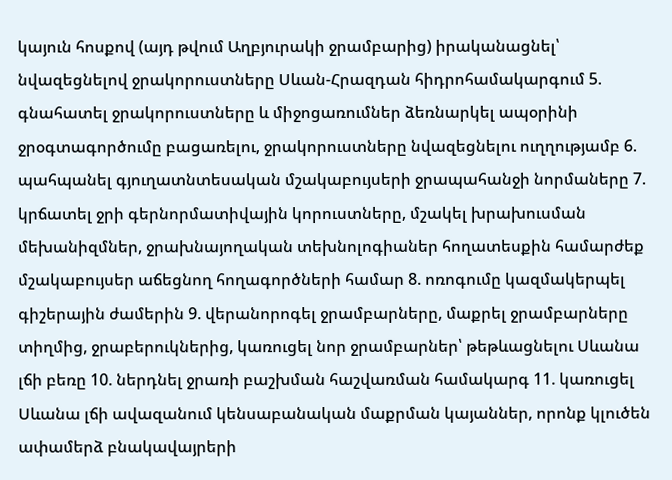կայուն հոսքով (այդ թվում Աղբյուրակի ջրամբարից) իրականացնել՝ նվազեցնելով ջրակորուստները Սևան-Հրազդան հիդրոհամակարգում 5. գնահատել ջրակորուստները և միջոցառումներ ձեռնարկել ապօրինի ջրօգտագործումը բացառելու, ջրակորուստները նվազեցնելու ուղղությամբ 6. պահպանել գյուղատնտեսական մշակաբույսերի ջրապահանջի նորմաները 7. կրճատել ջրի գերնորմատիվային կորուստները, մշակել խրախուսման մեխանիզմներ, ջրախնայողական տեխնոլոգիաներ հողատեսքին համարժեք մշակաբույսեր աճեցնող հողագործների համար 8. ոռոգումը կազմակերպել գիշերային ժամերին 9. վերանորոգել ջրամբարները, մաքրել ջրամբարները տիղմից, ջրաբերուկներից, կառուցել նոր ջրամբարներ՝ թեթևացնելու Սևանա լճի բեռը 10. ներդնել ջրառի բաշխման հաշվառման համակարգ 11. կառուցել Սևանա լճի ավազանում կենսաբանական մաքրման կայաններ, որոնք կլուծեն ափամերձ բնակավայրերի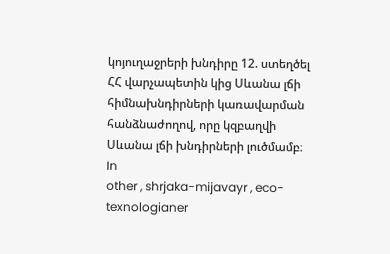կոյուղաջրերի խնդիրը 12. ստեղծել ՀՀ վարչապետին կից Սևանա լճի հիմնախնդիրների կառավարման հանձնաժողով, որը կզբաղվի Սևանա լճի խնդիրների լուծմամբ։
In
other , shrjaka-mijavayr , eco-texnologianer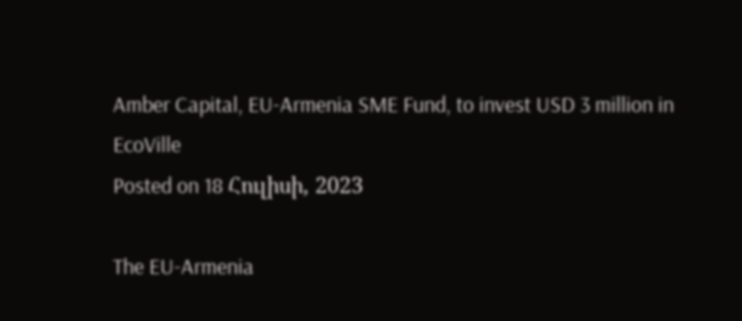Amber Capital, EU-Armenia SME Fund, to invest USD 3 million in EcoVille
Posted on 18 Հուլիսի, 2023

The EU-Armenia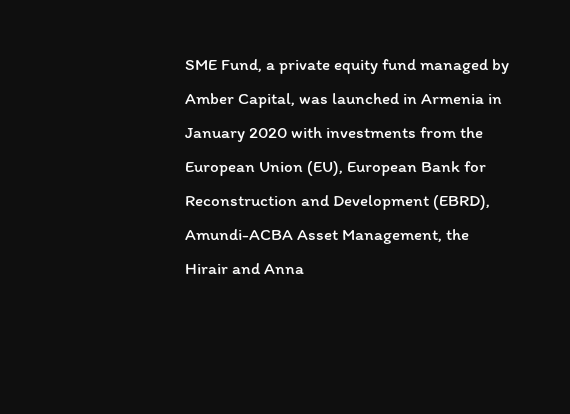SME Fund, a private equity fund managed by Amber Capital, was launched in Armenia in January 2020 with investments from the European Union (EU), European Bank for Reconstruction and Development (EBRD), Amundi-ACBA Asset Management, the Hirair and Anna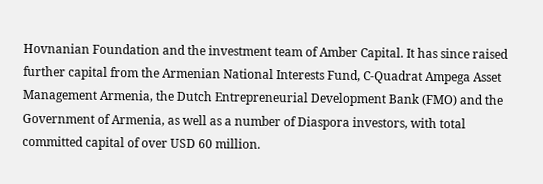Hovnanian Foundation and the investment team of Amber Capital. It has since raised further capital from the Armenian National Interests Fund, C-Quadrat Ampega Asset Management Armenia, the Dutch Entrepreneurial Development Bank (FMO) and the Government of Armenia, as well as a number of Diaspora investors, with total committed capital of over USD 60 million.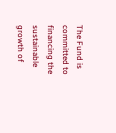The Fund is committed to financing the sustainable growth of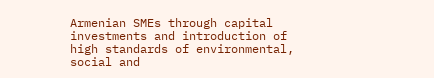Armenian SMEs through capital investments and introduction of high standards of environmental, social and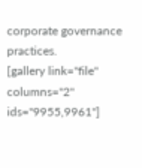corporate governance practices.
[gallery link="file" columns="2" ids="9955,9961"]